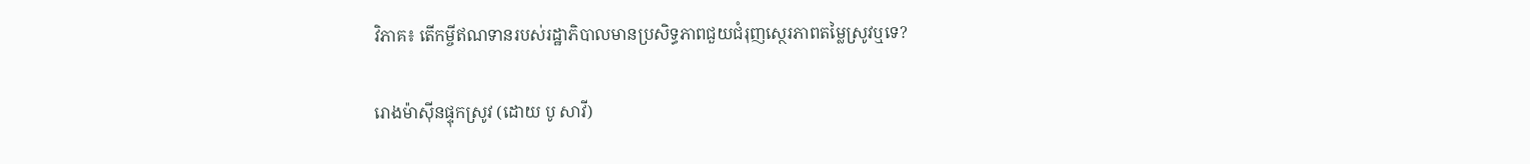វិភាគ៖ តើកម្ចីឥណទានរបស់រដ្ឋាភិបាលមានប្រសិទ្ធភាពជួយជំរុញស្ថេរភាពតម្លៃស្រូវឬទេ?

រោងម៉ាស៊ីនផ្ទុកស្រូវ (ដោយ បូ សាវី)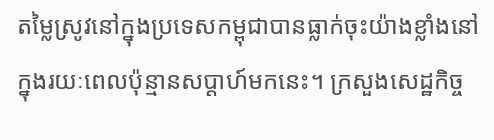តម្លៃស្រូវនៅក្នុងប្រទេសកម្ពុជាបានធ្លាក់ចុះយ៉ាងខ្លាំងនៅក្នុងរយៈពេលប៉ុន្មានសប្ដាហ៍មកនេះ។ ក្រសួងសេដ្ឋកិច្ច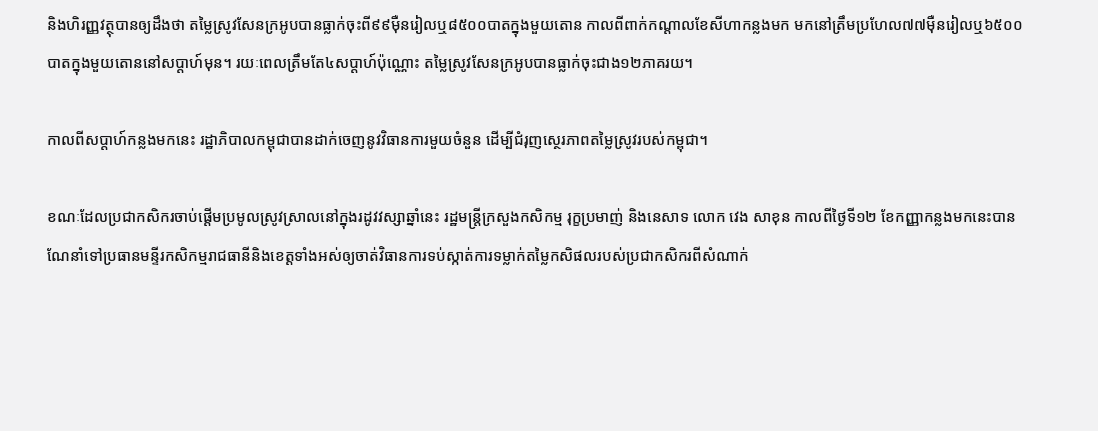និងហិរញ្ញវត្ថុបានឲ្យដឹងថា តម្លៃស្រូវសែនក្រអូបបានធ្លាក់ចុះពី៩៩ម៉ឺនរៀលឬ៨៥០០បាតក្នុងមួយតោន កាលពីពាក់កណ្ដាលខែសីហាកន្លងមក មកនៅត្រឹមប្រហែល៧៧ម៉ឺនរៀលឬ៦៥០០បាតក្នុងមួយតោននៅសប្ដាហ៍មុន។ រយៈពេលត្រឹមតែ៤សប្ដាហ៍ប៉ុណ្ណោះ តម្លៃស្រូវសែនក្រអូបបានធ្លាក់ចុះជាង១២ភាគរយ។

កាលពីសប្ដាហ៍កន្លងមកនេះ រដ្ឋាភិបាលកម្ពុជាបានដាក់ចេញនូវវិធានការមួយចំនួន ដើម្បីជំរុញស្ថេរភាពតម្លៃស្រូវរបស់កម្ពុជា។

ខណៈដែលប្រជាកសិករចាប់ផ្ដើមប្រមូលស្រូវស្រាលនៅក្នុងរដូវវស្សាឆ្នាំនេះ រដ្ឋមន្ត្រីក្រសួងកសិកម្ម រុក្ខប្រមាញ់ និងនេសាទ លោក វេង សាខុន កាលពីថ្ងៃទី១២ ខែកញ្ញាកន្លងមកនេះបានណែនាំទៅប្រធានមន្ទីរកសិកម្មរាជធានីនិងខេត្តទាំងអស់ឲ្យចាត់វិធានការទប់ស្កាត់ការទម្លាក់តម្លៃកសិផលរបស់ប្រជាកសិករពីសំណាក់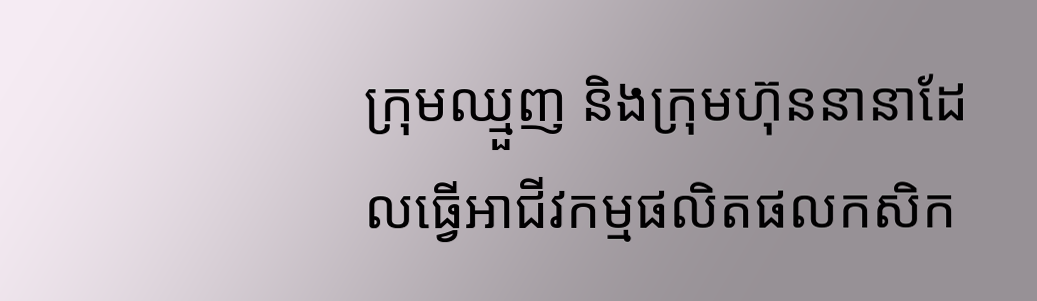ក្រុមឈ្មួញ និងក្រុមហ៊ុននានាដែលធ្វើអាជីវកម្មផលិតផលកសិក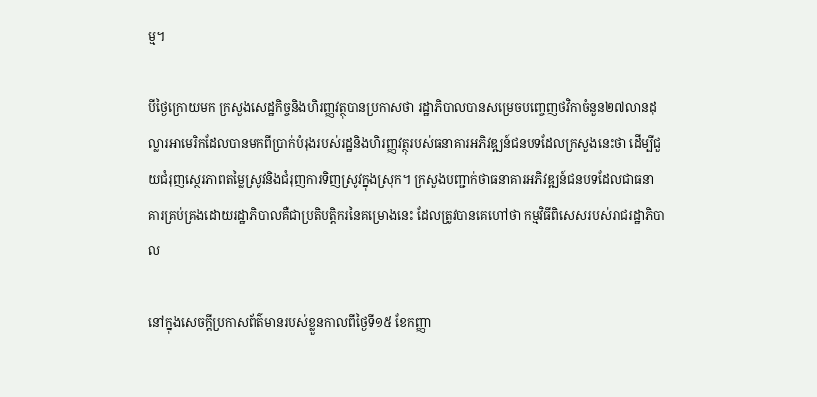ម្ម។

បីថ្ងៃក្រោយមក ក្រសួងសេដ្ឋកិច្ចនិងហិរញ្ញវត្ថុបានប្រកាសថា រដ្ឋាភិបាលបានសម្រេចបញ្ចេញថវិកាចំនួន២៧លានដុល្លារអាមេរិកដែលបានមកពីប្រាក់បំរុងរបស់រដ្ឋនិងហិរញ្ញវត្ថុរបស់ធនាគារអភិវឌ្ឍន៍ជនបទដែលក្រសួងនេះថា ដើម្បីជួយជំរុញស្ថេរភាពតម្លៃស្រូវនិងជំរុញការទិញស្រូវក្នុងស្រុក។ ក្រសួងបញ្ជាក់ថាធនាគារអភិវឌ្ឍន៍ជនបទដែលជាធនាគារគ្រប់គ្រងដោយរដ្ឋាភិបាលគឺជាប្រតិបត្តិករនៃគម្រោងនេះ ដែលត្រូវបានគេហៅថា កម្មវិធីពិសេសរបស់រាជរដ្ឋាភិបាល

នៅក្នុងសេចក្ដីប្រកាសព័ត៌មានរបស់ខ្លួនកាលពីថ្ងៃទី១៥ ខែកញ្ញា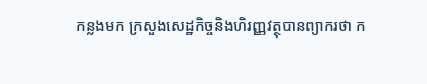កន្លងមក ក្រសួងសេដ្ឋកិច្ចនិងហិរញ្ញវត្ថុបានព្យាករថា ក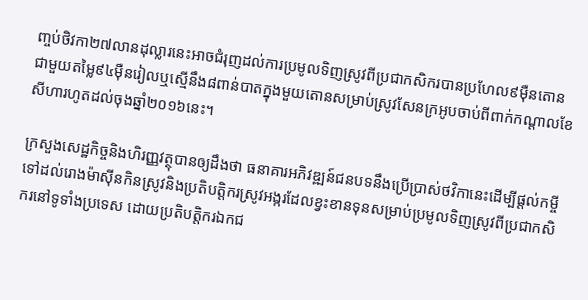ញ្ចប់ថិវកា២៧លានដុល្លារនេះអាចជំរុញដល់ការប្រមូលទិញស្រូវពីប្រជាកសិករបានប្រហែល៩ម៉ឺនតោនជាមួយតម្លៃ៩៤ម៉ឺនរៀលឬស្មើនឹង៨ពាន់បាតក្នុងមួយតោនសម្រាប់ស្រូវសែនក្រអូបចាប់ពីពាក់កណ្ដាលខែសីហារហូតដល់ចុងឆ្នាំ២០១៦នេះ។

ក្រសួងសេដ្ឋកិច្ចនិងហិរញ្ញវត្ថុបានឲ្យដឹងថា ធនាគារអភិវឌ្ឍន៍ជនបទនឹងប្រើប្រាស់ថវិកានេះដើម្បីផ្ដល់កម្ចីទៅដល់រោងម៉ាស៊ីនកិនស្រូវនិងប្រតិបត្តិករស្រូវអង្ករដែលខ្វះខានទុនសម្រាប់ប្រមូលទិញស្រូវពីប្រជាកសិករនៅទូទាំងប្រទេស ដោយប្រតិបត្តិករឯកជ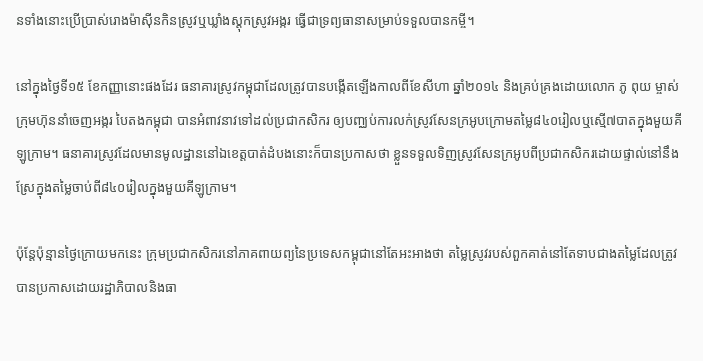នទាំងនោះប្រើប្រាស់រោងម៉ាស៊ីនកិនស្រូវឬឃ្លាំងស្តុកស្រូវអង្ករ ធ្វើជាទ្រព្យធានាសម្រាប់ទទួលបានកម្ចី។

នៅក្នុងថ្ងៃទី១៥ ខែកញ្ញានោះផងដែរ ធនាគារស្រូវកម្ពុជាដែលត្រូវបានបង្កើតឡើងកាលពីខែសីហា ឆ្នាំ២០១៤ និងគ្រប់គ្រងដោយលោក ភូ ពុយ ម្ចាស់ក្រុមហ៊ុននាំចេញអង្ករ បៃតងកម្ពុជា បានអំពាវនាវទៅដល់ប្រជាកសិករ ឲ្យបញ្ឈប់ការលក់ស្រូវសែនក្រអូបក្រោមតម្លៃ៨៤០រៀលឬស្មើ៧បាតក្នុងមួយគីឡូក្រាម។ ធនាគារស្រូវដែលមានមូលដ្ឋាននៅឯខេត្តបាត់ដំបងនោះក៏បានប្រកាសថា ខ្លួនទទួលទិញស្រូវសែនក្រអូបពីប្រជាកសិករដោយផ្ទាល់នៅនឹងស្រែក្នុងតម្លៃចាប់ពី៨៤០រៀលក្នុងមួយគីឡូក្រាម។

ប៉ុន្តែប៉ុន្មានថ្ងៃក្រោយមកនេះ ក្រុមប្រជាកសិករនៅភាគពាយព្យនៃប្រទេសកម្ពុជានៅតែអះអាងថា តម្លៃស្រូវរបស់ពួកគាត់នៅតែទាបជាងតម្លៃដែលត្រូវបានប្រកាសដោយរដ្ឋាភិបាលនិងធា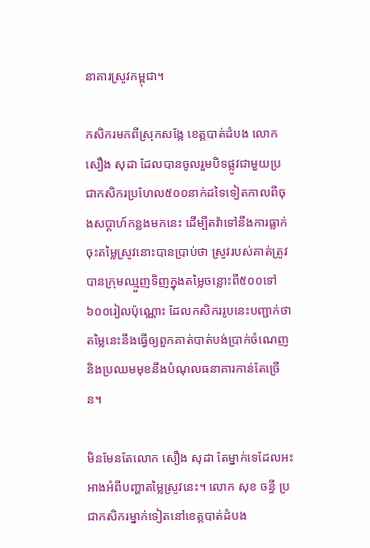នាគារស្រូវកម្ពុជា។

កសិករមកពីស្រុកសង្កែ ខេត្តបាត់ដំបង លោក សឿង សុដា ដែលបានចូលរួមបិទផ្លូវជាមួយប្រជាកសិករប្រហែល៥០០នាក់ដទៃទៀតកាលពីចុងសប្ដាហ៍កន្លងមកនេះ ដើម្បីតវ៉ាទៅនឹងការធ្លាក់ចុះតម្លៃស្រូវនោះបានប្រាប់ថា ស្រូវរបស់គាត់ត្រូវបានក្រុមឈ្មួញទិញក្នុងតម្លៃចន្លោះពី៥០០ទៅ៦០០រៀលប៉ុណ្ណោះ ដែលកសិកររូបនេះបញ្ជាក់ថាតម្លៃនេះនឹងធ្វើឲ្យពួកគាត់បាត់បង់ប្រាក់ចំណេញនិងប្រឈមមុខនឹងបំណុលធនាគារកាន់តែច្រើន។

មិនមែនតែលោក សឿង សុដា តែម្នាក់ទេដែលអះអាងអំពីបញ្ហាតម្លៃស្រូវនេះ។ លោក សុខ ចន្ធី ប្រជាកសិករម្នាក់ទៀតនៅខេត្តបាត់ដំបង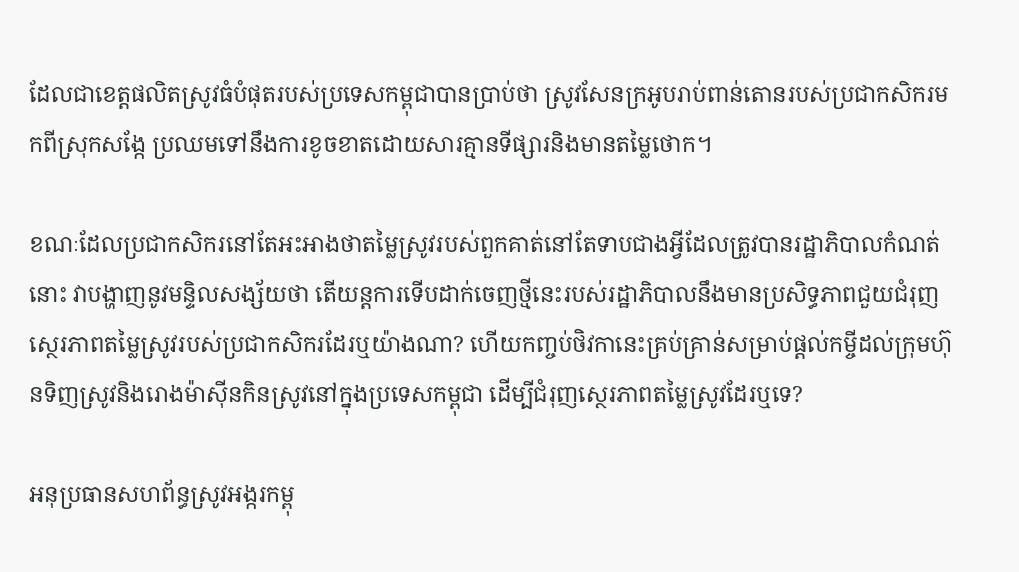ដែលជាខេត្តផលិតស្រូវធំបំផុតរបស់ប្រទេសកម្ពុជាបានប្រាប់ថា ស្រូវសែនក្រអូបរាប់ពាន់តោនរបស់ប្រជាកសិករមកពីស្រុកសង្កែ ប្រឈមទៅនឹងការខូចខាតដោយសារគ្មានទីផ្សារនិងមានតម្លៃថោក។

ខណៈដែលប្រជាកសិករនៅតែអះអាងថាតម្លៃស្រូវរបស់ពួកគាត់នៅតែទាបជាងអ្វីដែលត្រូវបានរដ្ឋាភិបាលកំណត់នោះ វាបង្ហាញនូវមន្ទិលសង្ស័យថា តើយន្តការទើបដាក់ចេញថ្មីនេះរបស់រដ្ឋាភិបាលនឹងមានប្រសិទ្ធភាពជួយជំរុញស្ថេរភាពតម្លៃស្រូវរបស់ប្រជាកសិករដែរឬយ៉ាងណា? ហើយកញ្ចប់ថិវកានេះគ្រប់គ្រាន់សម្រាប់ផ្ដល់កម្ចីដល់ក្រុមហ៊ុនទិញស្រូវនិងរោងម៉ាស៊ីនកិនស្រូវនៅក្នុងប្រទេសកម្ពុជា ដើម្បីជំរុញស្ថេរភាពតម្លៃស្រូវដែរឬទេ?

អនុប្រធានសហព័ន្ធស្រូវអង្ករកម្ពុ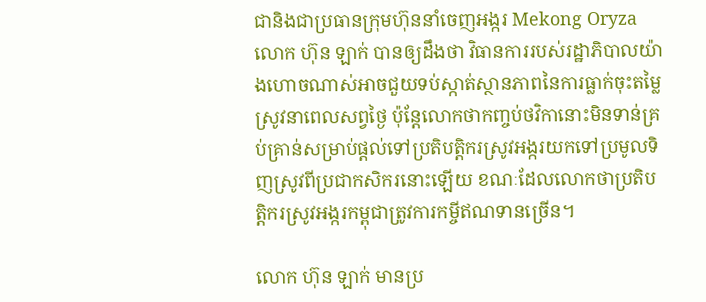ជានិងជាប្រធានក្រុមហ៊ុននាំចេញអង្ករ Mekong Oryza លោក ហ៊ុន ឡាក់ បានឲ្យដឹងថា វិធានការរបស់រដ្ឋាភិបាលយ៉ាងហោចណាស់អាចជួយទប់ស្កាត់ស្ថានភាពនៃការធ្លាក់ចុះតម្លៃស្រូវនាពេលសព្វថ្ងៃ ប៉ុន្តែលោកថាកញ្ចប់ថវិកានោះមិនទាន់គ្រប់គ្រាន់សម្រាប់ផ្ដល់ទៅប្រតិបត្តិករស្រូវអង្ករយកទៅប្រមូលទិញស្រូវពីប្រជាកសិករនោះឡើយ ខណៈដែលលោកថាប្រតិបត្តិករស្រូវអង្ករកម្ពុជាត្រូវការកម្ចីឥណទានច្រើន។

លោក ហ៊ុន ឡាក់ មានប្រ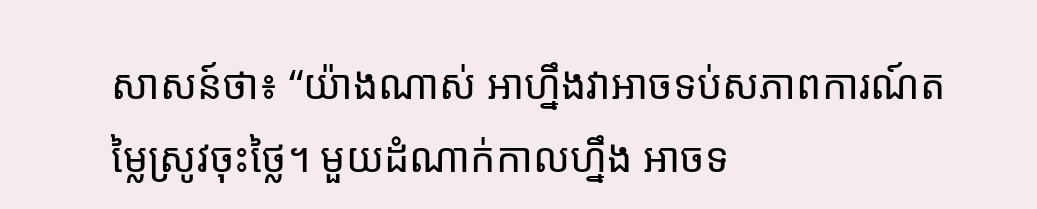សាសន៍ថា៖ “យ៉ាងណាស់ អាហ្នឹងវាអាចទប់សភាពការណ៍តម្លៃស្រូវចុះថ្លៃ។ មួយដំណាក់កាលហ្នឹង អាចទ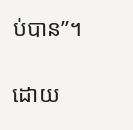ប់បាន”។

ដោយ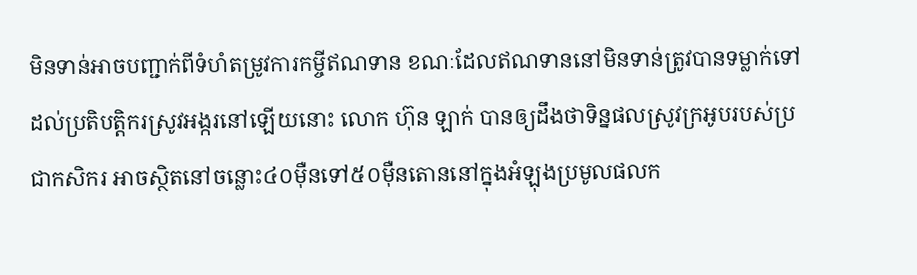មិនទាន់អាចបញ្ជាក់ពីទំហំតម្រូវការកម្ចីឥណទាន ខណៈដែលឥណទាននៅមិនទាន់ត្រូវបានទម្លាក់ទៅដល់ប្រតិបត្តិករស្រូវអង្ករនៅឡើយនោះ លោក ហ៊ុន ឡាក់ បានឲ្យដឹងថាទិន្នផលស្រូវក្រអូបរបស់ប្រជាកសិករ អាចស្ថិតនៅចន្លោះ៤០ម៉ឺនទៅ៥០ម៉ឺនតោននៅក្នុងអំឡុងប្រមូលផលក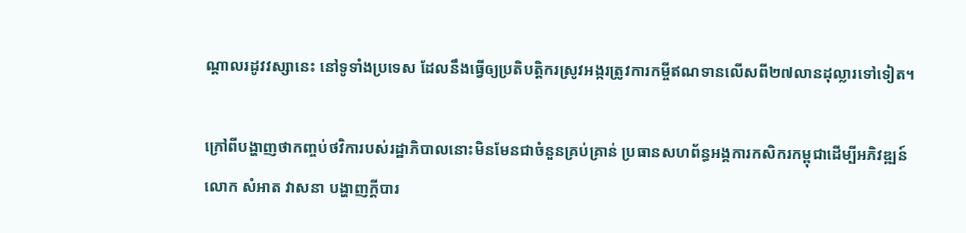ណ្ដាលរដូវវស្សានេះ នៅទូទាំងប្រទេស ដែលនឹងធ្វើឲ្យប្រតិបត្តិករស្រូវអង្ករត្រូវការកម្ចីឥណទានលើសពី២៧លានដុល្លារទៅទៀត។

ក្រៅពីបង្ហាញថាកញ្ចប់ថវិការបស់រដ្ឋាភិបាលនោះមិនមែនជាចំនួនគ្រប់គ្រាន់ ប្រធានសហព័ន្ធអង្គការកសិករកម្ពុជាដើម្បីអភិវឌ្ឍន៍ លោក សំអាត វាសនា បង្ហាញក្ដីបារ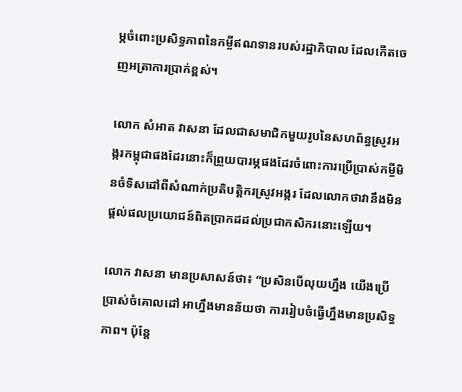ម្ភចំពោះប្រសិទ្ធភាពនៃកម្ចីឥណទានរបស់រដ្ឋាភិបាល ដែលកើតចេញអត្រាការប្រាក់ខ្ពស់។

លោក សំអាត វាសនា ដែលជាសមាជិកមួយរូបនៃសហព័ន្ធស្រូវអង្ករកម្ពុជាផងដែរនោះក៏ព្រួយបារម្ភផងដែរចំពោះការប្រើប្រាស់កម្ចីមិនចំទិសដៅពីសំណាក់ប្រតិបត្តិករស្រូវអង្ករ ដែលលោកថាវានឹងមិនផ្ដល់ផលប្រយោជន៍ពិតប្រាកដដល់ប្រជាកសិករនោះឡើយ។

លោក វាសនា មានប្រសាសន៍ថា៖ “ប្រសិនបើលុយហ្នឹង យើងប្រើប្រាស់ចំគោលដៅ អាហ្នឹងមានន័យថា ការរៀបចំធ្វើហ្នឹងមានប្រសិទ្ធភាព។ ប៉ុន្តែ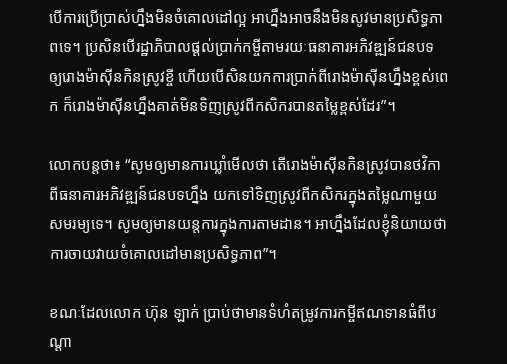បើការប្រើប្រាស់ហ្នឹងមិនចំគោលដៅល្អ អាហ្នឹងអាចនឹងមិនសូវមានប្រសិទ្ធភាពទេ។ ប្រសិនបើរដ្ឋាភិបាលផ្ដល់ប្រាក់កម្ចីតាមរយៈធនាគារអភិវឌ្ឍន៍ជនបទ ឲ្យរោងម៉ាស៊ីនកិនស្រូវខ្ចី ហើយបើសិនយកការប្រាក់ពីរោងម៉ាស៊ីនហ្នឹងខ្ពស់ពេក ក៏រោងម៉ាស៊ីនហ្នឹងគាត់មិនទិញស្រូវពីកសិករបានតម្លៃខ្ពស់ដែរ”។

លោកបន្តថា៖ “សូមឲ្យមានការឃ្លាំមើលថា តើរោងម៉ាស៊ីនកិនស្រូវបានថវិកាពីធនាគារអភិវឌ្ឍន៍ជនបទហ្នឹង យកទៅទិញស្រូវពីកសិករក្នុងតម្លៃណាមួយសមរម្យទេ។ សូមឲ្យមានយន្តការក្នុងការតាមដាន។ អាហ្នឹងដែលខ្ញុំនិយាយថា ការចាយវាយចំគោលដៅមានប្រសិទ្ធភាព”។

ខណៈដែលលោក ហ៊ុន ឡាក់ ប្រាប់ថាមានទំហំតម្រូវការកម្ចីឥណទានធំពីបណ្ដា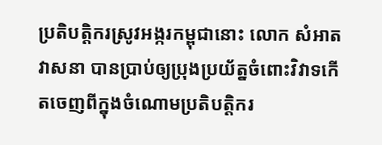ប្រតិបត្តិករស្រូវអង្ករកម្ពុជានោះ លោក សំអាត វាសនា បានប្រាប់ឲ្យប្រុងប្រយ័ត្នចំពោះវិវាទកើតចេញពីក្នុងចំណោមប្រតិបត្តិករ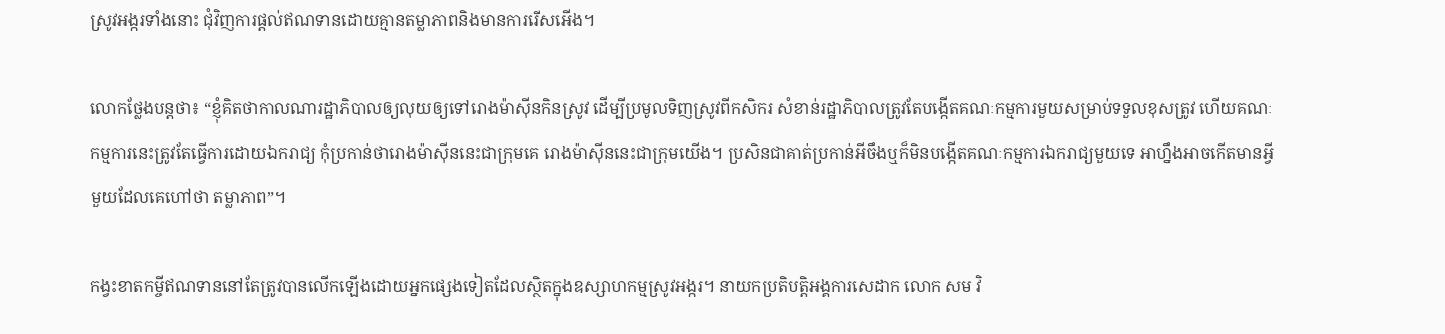ស្រូវអង្ករទាំងនោះ ជុំវិញការផ្ដល់ឥណទានដោយគ្មានតម្លាភាពនិងមានការរើសអើង។

លោកថ្លែងបន្តថា៖ “ខ្ញុំគិតថាកាលណារដ្ឋាភិបាលឲ្យលុយឲ្យទៅរោងម៉ាស៊ីនកិនស្រូវ ដើម្បីប្រមូលទិញស្រូវពីកសិករ សំខាន់រដ្ឋាភិបាលត្រូវតែបង្កើតគណៈកម្មការមួយសម្រាប់ទទួលខុសត្រូវ ហើយគណៈកម្មការនេះត្រូវតែធ្វើការដោយឯករាជ្យ កុំប្រកាន់ថារោងម៉ាស៊ីននេះជាក្រុមគេ រោងម៉ាស៊ីននេះជាក្រុមយើង។ ប្រសិនជាគាត់ប្រកាន់អីចឹងឬក៏មិនបង្កើតគណៈកម្មការឯករាជ្យមួយទេ អាហ្នឹងអាចកើតមានអ្វីមួយដែលគេហៅថា តម្លាភាព”។

កង្វះខាតកម្ចីឥណទាននៅតែត្រូវបានលើកឡើងដោយអ្នកផ្សេងទៀតដែលស្ថិតក្នុងឧស្សាហកម្មស្រូវអង្ករ។ នាយកប្រតិបត្តិអង្គការសេដាក លោក សម វិ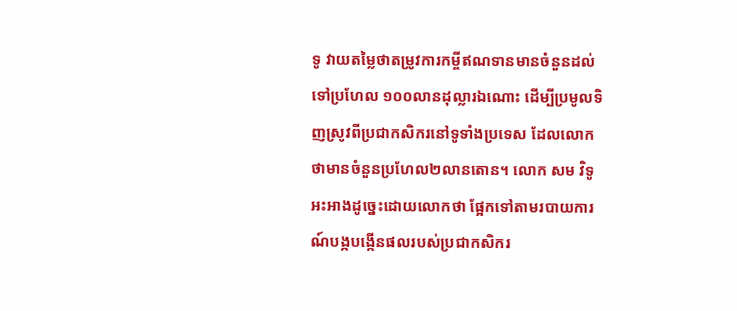ទូ វាយតម្លៃថាតម្រូវការកម្ចីឥណទានមានចំនួនដល់ទៅប្រហែល ១០០លានដុល្លារឯណោះ ដើម្បីប្រមូលទិញស្រូវពីប្រជាកសិករនៅទូទាំងប្រទេស ដែលលោកថាមានចំនួនប្រហែល២លានតោន។ លោក សម វិទូ អះអាងដូច្នេះដោយលោកថា ផ្អែកទៅតាមរបាយការណ៍បង្កបង្កើនផលរបស់ប្រជាកសិករ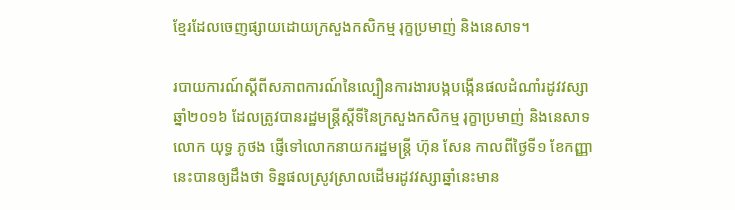ខ្មែរដែលចេញផ្សាយដោយក្រសួងកសិកម្ម រុក្ខប្រមាញ់ និងនេសាទ។

របាយការណ៍ស្ដីពីសភាពការណ៍នៃល្បឿនការងារបង្កបង្កើនផលដំណាំរដូវវស្សាឆ្នាំ២០១៦ ដែលត្រូវបានរដ្ឋមន្ត្រីស្ដីទីនៃក្រសួងកសិកម្ម រុក្ខាប្រមាញ់ និងនេសាទ លោក យុទ្ធ ភូថង ផ្ញើទៅលោកនាយករដ្ឋមន្ត្រី ហ៊ុន សែន កាលពីថ្ងៃទី១ ខែកញ្ញានេះបានឲ្យដឹងថា ទិន្នផលស្រូវស្រាលដើមរដូវវស្សាឆ្នាំនេះមាន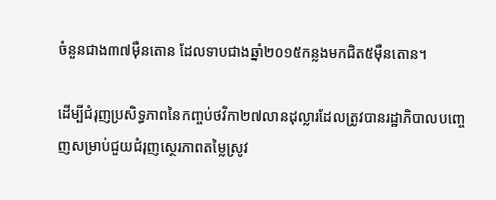ចំនួនជាង៣៧ម៉ឺនតោន ដែលទាបជាងឆ្នាំ២០១៥កន្លងមកជិត៥ម៉ឺនតោន។

ដើម្បីជំរុញប្រសិទ្ធភាពនៃកញ្ចប់ថវិកា២៧លានដុល្លារដែលត្រូវបានរដ្ឋាភិបាលបញ្ចេញសម្រាប់ជួយជំរុញស្ថេរភាពតម្លៃស្រូវ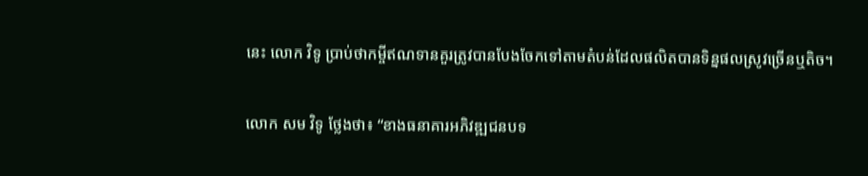នេះ លោក វិទូ ប្រាប់ថាកម្ចីឥណទានគួរត្រូវបានបែងចែកទៅតាមតំបន់ដែលផលិតបានទិន្នផលស្រូវច្រើនឬតិច។

លោក សម វិទូ ថ្លែងថា៖ “ខាងធនាគារអភិវឌ្ឍជនបទ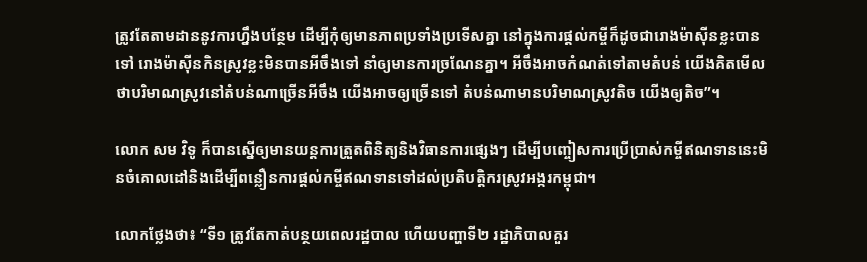ត្រូវតែតាមដាននូវការហ្នឹងបន្ថែម ដើម្បីកុំឲ្យមានភាពប្រទាំងប្រទើសគ្នា នៅក្នុងការផ្ដល់កម្ចីក៏ដូចជារោងម៉ាស៊ីនខ្លះបានទៅ រោងម៉ាស៊ីនកិនស្រូវខ្លះមិនបានអីចឹងទៅ នាំឲ្យមានការច្រណែនគ្នា។ អីចឹងអាចកំណត់ទៅតាមតំបន់ យើងគិតមើលថាបរិមាណស្រូវនៅតំបន់ណាច្រើនអីចឹង យើងអាចឲ្យច្រើនទៅ តំបន់ណាមានបរិមាណស្រូវតិច យើងឲ្យតិច”។

លោក សម វិទូ ក៏បានស្នើឲ្យមានយន្តការត្រួតពិនិត្យនិងវិធានការផ្សេងៗ ដើម្បីបញ្ចៀសការប្រើប្រាស់កម្ចីឥណទាននេះមិនចំគោលដៅនិងដើម្បីពន្លឿនការផ្ដល់កម្ចីឥណទានទៅដល់ប្រតិបត្តិករស្រូវអង្ករកម្ពុជា។

លោកថ្លែងថា៖ “ទី១ ត្រូវតែកាត់បន្ថយពេលរដ្ឋបាល ហើយបញ្ហាទី២ រដ្ឋាភិបាលគួរ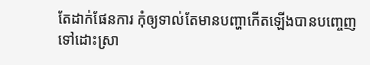តែដាក់ផែនការ កុំឲ្យទាល់តែមានបញ្ហាកើតឡើងបានបញ្ចេញទៅដោះស្រា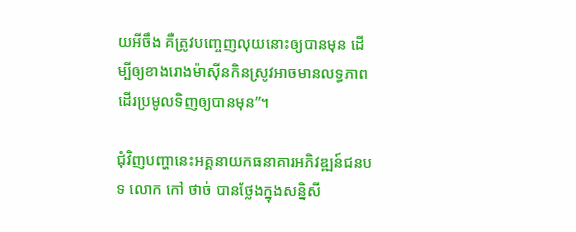យអីចឹង គឺត្រូវបញ្ចេញលុយនោះឲ្យបានមុន ដើម្បីឲ្យខាងរោងម៉ាស៊ីនកិនស្រូវអាចមានលទ្ធភាពដើរប្រមូលទិញឲ្យបានមុន”។

ជុំវិញបញ្ហានេះអគ្គនាយកធនាគារអភិវឌ្ឍន៍ជនបទ លោក កៅ ថាច់ បានថ្លែងក្នុងសន្និសី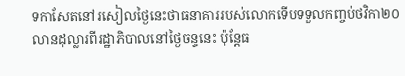ទកាសែតនៅរសៀលថ្ងៃនេះថាធនាគាររបស់លោកទើបទទួលកញ្ចប់ថវិកា២០លានដុល្លារពីរដ្ឋាភិបាលនៅថ្ងៃចន្ទនេះ ប៉ុន្តែធ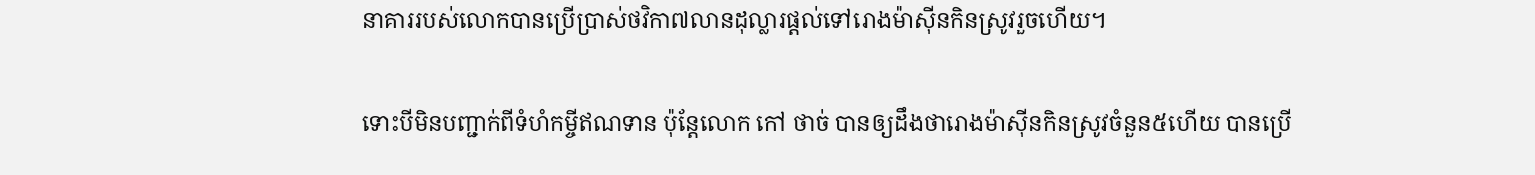នាគាររបស់លោកបានប្រើប្រាស់ថវិកា៧លានដុល្លារផ្ដល់ទៅរោងម៉ាស៊ីនកិនស្រូវរួចហើយ។

ទោះបីមិនបញ្ជាក់ពីទំហំកម្ចីឥណទាន ប៉ុន្តែលោក កៅ ថាច់ បានឲ្យដឹងថារោងម៉ាស៊ីនកិនស្រូវចំនួន៥ហើយ បានប្រើ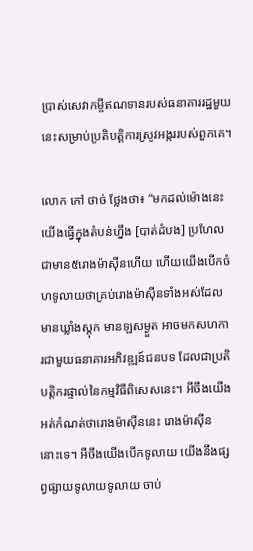ប្រាស់សេវាកម្ចីឥណទានរបស់ធនាគាររដ្ឋមួយនេះសម្រាប់ប្រតិបត្តិការស្រូវអង្កររបស់ពួកគេ។

លោក កៅ ថាច់ ថ្លែងថា៖ “មកដល់ម៉ោងនេះ យើងធ្វើក្នុងតំបន់ហ្នឹង [បាត់ដំបង] ប្រហែលជាមាន៥រោងម៉ាស៊ីនហើយ ហើយយើងបើកចំហទូលាយថាគ្រប់រោងម៉ាស៊ីនទាំងអស់ដែលមានឃ្លាំងស្តុក មានឡសម្ងួត អាចមកសហការជាមួយធនាគារអភិវឌ្ឍន៍ជនបទ ដែលជាប្រតិបត្តិករផ្ទាល់នៃកម្មវិធីពិសេសនេះ។ អីចឹងយើងអត់កំណត់ថារោងម៉ាស៊ីននេះ រោងម៉ាស៊ីននោះទេ។ អីចឹងយើងបើកទូលាយ យើងនឹងផ្សព្វផ្សាយទូលាយទូលាយ ចាប់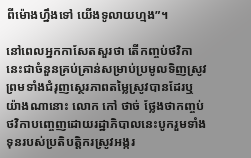ពីម៉ោងហ្នឹងទៅ យើងទូលាយហ្មង”។

នៅពេលអ្នកកាសែតសួរថា តើកញ្ចប់ថវិកានេះជាចំនួនគ្រប់គ្រាន់សម្រាប់ប្រមូលទិញស្រូវ ព្រមទាំងជំរុញស្ថេរភាពតម្លៃស្រូវបានដែរឬយ៉ាងណានោះ លោក កៅ ថាច់ ថ្លែងថាកញ្ចប់ថវិកាបញ្ចេញដោយរដ្ឋាភិបាលនេះបូករួមទាំងទុនរបស់ប្រតិបត្តិករស្រូវអង្ករ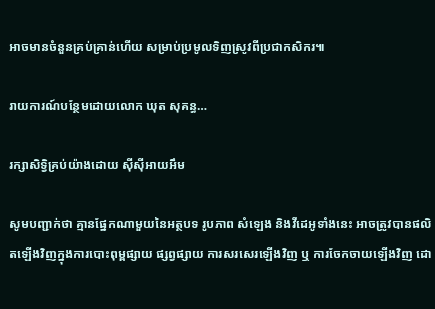អាចមានចំនួនគ្រប់គ្រាន់ហើយ សម្រាប់ប្រមូលទិញស្រូវពីប្រជាកសិករ៕

រាយការណ៍បន្ថែមដោយលោក ឃុត សុគន្ធ…

រក្សាសិទ្វិគ្រប់យ៉ាងដោយ ស៊ីស៊ីអាយអឹម

សូមបញ្ជាក់ថា គ្មានផ្នែកណាមួយនៃអត្ថបទ រូបភាព សំឡេង និងវីដេអូទាំងនេះ អាចត្រូវបានផលិតឡើងវិញក្នុងការបោះពុម្ពផ្សាយ ផ្សព្វផ្សាយ ការសរសេរឡើងវិញ ឬ ការចែកចាយឡើងវិញ ដោ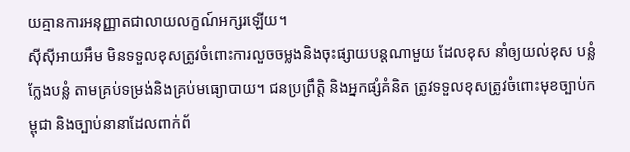យគ្មានការអនុញ្ញាតជាលាយលក្ខណ៍អក្សរឡើយ។
ស៊ីស៊ីអាយអឹម មិនទទួលខុសត្រូវចំពោះការលួចចម្លងនិងចុះផ្សាយបន្តណាមួយ ដែលខុស នាំឲ្យយល់ខុស បន្លំ ក្លែងបន្លំ តាមគ្រប់ទម្រង់និងគ្រប់មធ្យោបាយ។ ជនប្រព្រឹត្តិ និងអ្នកផ្សំគំនិត ត្រូវទទួលខុសត្រូវចំពោះមុខច្បាប់កម្ពុជា និងច្បាប់នានាដែលពាក់ព័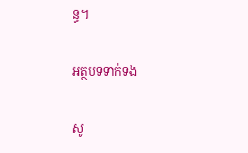ន្ធ។

អត្ថបទទាក់ទង

សូ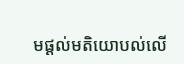មផ្ដល់មតិយោបល់លើ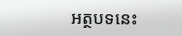អត្ថបទនេះ